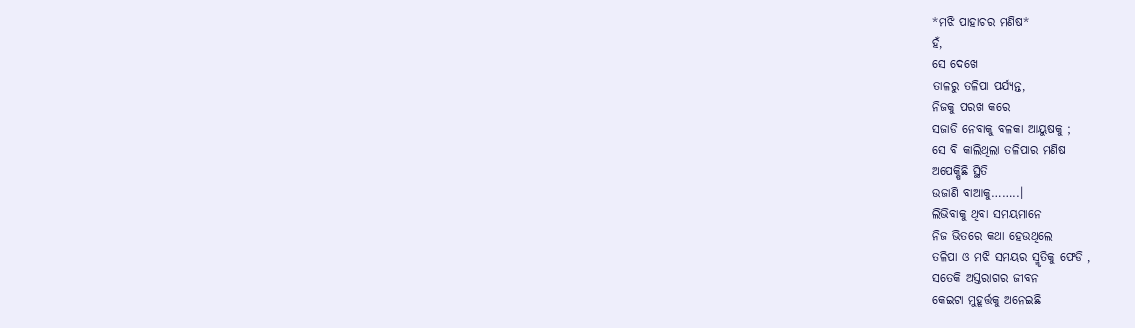*ମଝି ପାହାଚର ମଣିଷ*
ହଁ,
ସେ ଦେଖେ
ତାଳରୁ ତଳିପା ପର୍ଯ୍ୟନ୍ତ,
ନିଜକୁ ପରଖ କରେ
ସଜାଡି ନେବାକୁ ବଳକା ଆୟୁଷକୁ ;
ସେ ବି କାଲିଥିଲା ତଳିପାର ମଣିଷ
ଅପେକ୍ଷିଛି ସ୍ଥିତି
ଉଜାଣି ବାଆକୁ……..।
ଲିଭିବାକୁ ଥିବା ସମୟମାନେ
ନିଜ ଭିତରେ କଥା ହେଉଥିଲେ
ତଳିପା ଓ ମଝି ସମୟର ସ୍ମୃତିକୁ ଫେଡି ,
ସତେକି ଅସ୍ତରାଗର ଜୀବନ
କେଇଟା ମୁହୂର୍ତ୍ତକୁ ଅନେଇଛି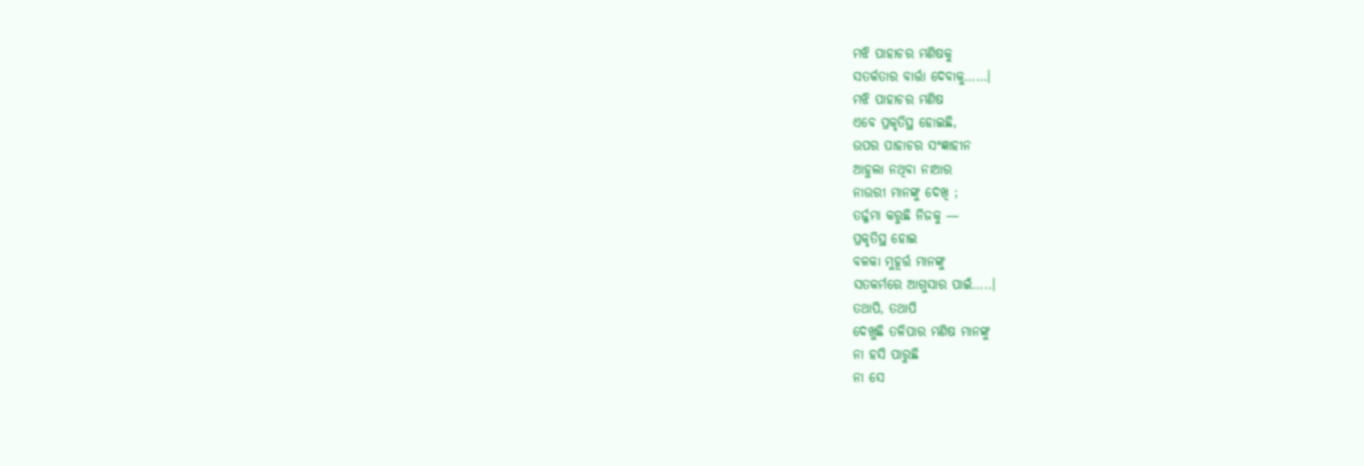ମଝି ପାହାଚର ମଣିଷକୁ
ସତର୍କତାର ବାର୍ତ୍ତା ଦେବାକୁ……।
ମଝି ପାହାଚର ମଣିଷ
ଏବେ ପ୍ରକୃତିସ୍ଥ ହୋଇଛି,
ଉପର ପାହାଚର ସଂଜ୍ଞାହୀନ
ଆହୁଲା ନଥିବା ନାଆର
ନାଉରୀ ମାନଙ୍କୁ ଦେଖି ;
ତର୍ଜ୍ଜମା କରୁଛି ନିଜକୁ —
ପ୍ରକୃତିସ୍ଥ ହୋଇ
ବଳକା ମୁହୂର୍ତ୍ତ ମାନଙ୍କୁ
ସତକର୍ମରେ ଆଗୁସାର ପାଇଁ…..।
ତଥାପି, ତଥାପି
ଦେଖୁଛି ତଳିପାର ମଣିଷ ମାନଙ୍କୁ
ନା ହସି ପାରୁଛି
ନା ସେ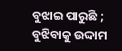ବୁଝାଇ ପାରୁଛି ;
ବୁଝିବାକୁ ଉଦ୍ଦାମ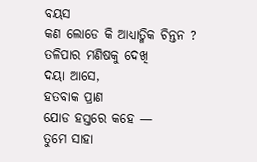ବୟସ
କଣ ଲୋଡେ କି ଆଧ୍ୟାତ୍ମିକ ଚିନ୍ତନ ?
ତଳିପାର ମଣିଷକୁ ଦେଖି
ଦୟା ଆସେ,
ହତବାକ ପ୍ରାଣ
ଯୋଡ ହସ୍ତରେ କହେ —
ତୁମେ ସାହା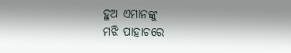ହୁଅ ଏମାନଙ୍କୁ
ମଝି ପାହାଚରେ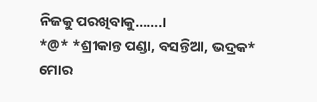ନିଜକୁ ପରଖିବାକୁ…….।
*@* *ଶ୍ରୀକାନ୍ତ ପଣ୍ଡା, ବସନ୍ତିଆ, ଭଦ୍ରକ*
ମୋର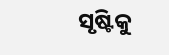ସୃଷ୍ଟିକୁ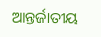ଆନ୍ତର୍ଜାତୀୟ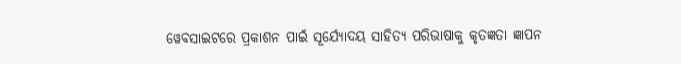ୱେବସାଇଟରେ ପ୍ରକାଶନ ପାଇଁ ସୂର୍ଯ୍ୟୋଦୟ ସାହିତ୍ୟ ପରିଭାଷାକୁ କୃତଜ୍ଞତା ଜ୍ଞାପନ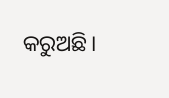କରୁଅଛି।